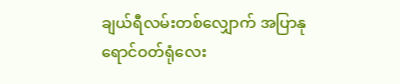ချယ်ရီလမ်းတစ်လျှောက် အပြာနုရောင်ဝတ်ရုံလေး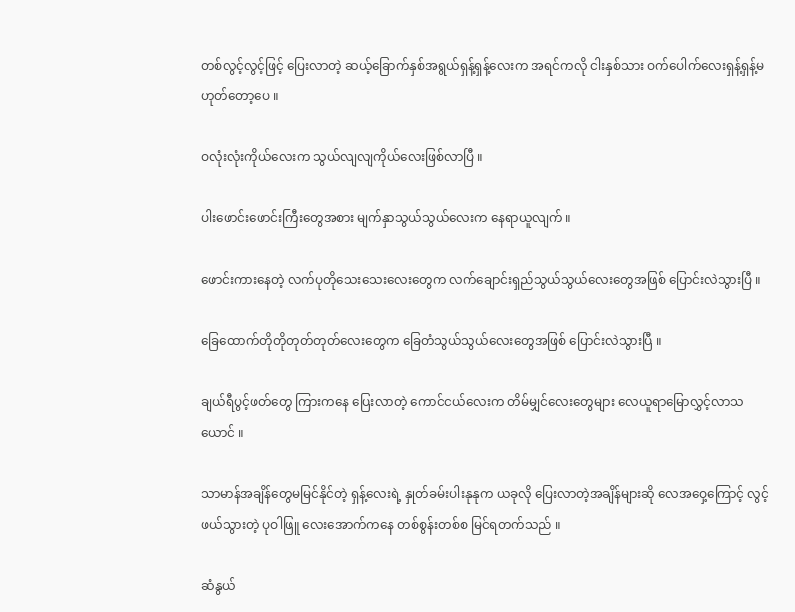တစ်လွင့်လွင့်ဖြင့် ပြေးလာတဲ့ ဆယ့်ခြောက်နှစ်အရွယ်ရှန့်ရှန့်လေးက အရင်ကလို ငါးနှစ်သား ဝက်ပေါက်လေးရှန့်ရှန့်မဟုတ်တော့ပေ ။

ဝလုံးလုံးကိုယ်လေးက သွယ်လျလျကိုယ်လေးဖြစ်လာပြီ ။

ပါးဖောင်းဖောင်းကြီးတွေအစား မျက်နှာသွယ်သွယ်လေးက နေရာယူလျက် ။

ဖောင်းကားနေတဲ့ လက်ပုတိုသေးသေးလေးတွေက လက်ချောင်းရှည်သွယ်သွယ်လေးတွေအဖြစ် ပြောင်းလဲသွားပြီ ။

ခြေထောက်တိုတိုတုတ်တုတ်လေးတွေက ခြေတံသွယ်သွယ်လေးတွေအဖြစ် ပြောင်းလဲသွားပြီ ။

ချယ်ရီပွင့်ဖတ်တွေ ကြားကနေ ပြေးလာတဲ့ ကောင်ငယ်လေးက တိမ်မျှင်လေးတွေများ လေယူရာမြောလွှင့်လာသယောင် ။

သာမာန်အချိန်တွေမမြင်နိုင်တဲ့ ရှန့်လေးရဲ့ နှုတ်ခမ်းပါးနုနုက ယခုလို ပြေးလာတဲ့အချိန်များဆို လေအဝှေ့ကြောင့် လွင့်ဖယ်သွားတဲ့ ပုဝါဖြူ လေးအောက်ကနေ တစ်စွန်းတစ်စ မြင်ရတက်သည် ။

ဆံနွယ်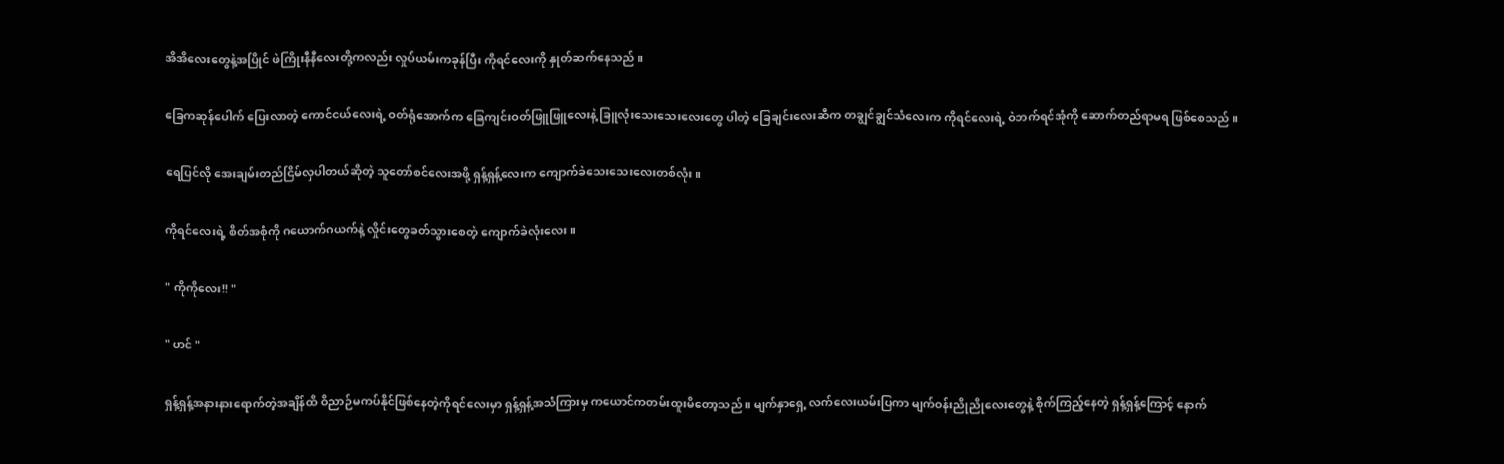အိအိလေးတွေနဲ့အပြိုင် ဖဲကြိုးနီနီလေးတို့ကလည်း လှုပ်ယမ်းကခုန်ပြီး ကိုရင်လေးကို နှုတ်ဆက်နေသည် ။

ခြေကဆုန်ပေါက် ပြေးလာတဲ့ ကောင်ငယ်လေးရဲ့ ဝတ်ရုံအောက်က ခြေကျင်းဝတ်ဖြူဖြူလေးနဲ့ ခြူလုံးသေးသေးလေးတွေ ပါတဲ့ ခြေချင်းလေးဆီက တချွင်ချွင်သံလေးက ကိုရင်လေးရဲ့ ဝဲဘက်ရင်အုံကို ဆောက်တည်ရာမရ ဖြစ်စေသည် ။

ရေပြင်လို အေးချမ်းတည်ငြိမ်လှပါတယ်ဆိုတဲ့ သူတော်စင်လေးအဖို့ ရှန့်ရှန့်လေးက ကျောက်ခဲသေးသေးလေးတစ်လုံး။

ကိုရင်လေးရဲ့ စိတ်အစုံကို ဂယောက်ဂယက်နဲ့ လှိုင်းတွေခတ်သွားစေတဲ့ ကျောက်ခဲလုံးလေး။

" ကိုကိုလေး!! "

" ဟင် "

ရှန့်ရှန့်အနားနားရောက်တဲ့အချိန်ထိ ဝိညာဉ်မကပ်နိုင်ဖြစ်နေတဲ့ကိုရင်လေးမှာ ရှန့်ရှန့်အသံကြားမှ ကယောင်ကတမ်းထူးမိတော့သည် ။ မျက်နှာရှေ့ လက်လေးယမ်းပြကာ မျက်ဝန်းညိုညိုလေးတွေနဲ့ စိုက်ကြည့်နေတဲ့ ရှန့်ရှန့်ကြောင့် နောက်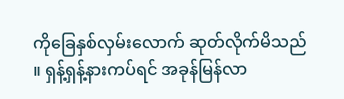ကိုခြေနှစ်လှမ်းလောက် ဆုတ်လိုက်မိသည် ။ ရှန့်ရှန့်နားကပ်ရင် အခုန်မြန်လာ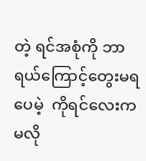တဲ့ ရင်အစုံကို ဘာရယ်ကြောင့်တွေးမရပေမဲ့  ကိုရင်လေးက မလို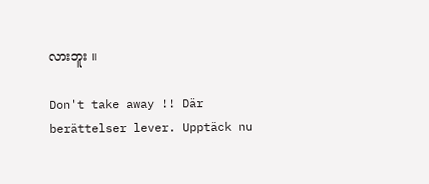လားဘူး ။

Don't take away !! Där berättelser lever. Upptäck nu